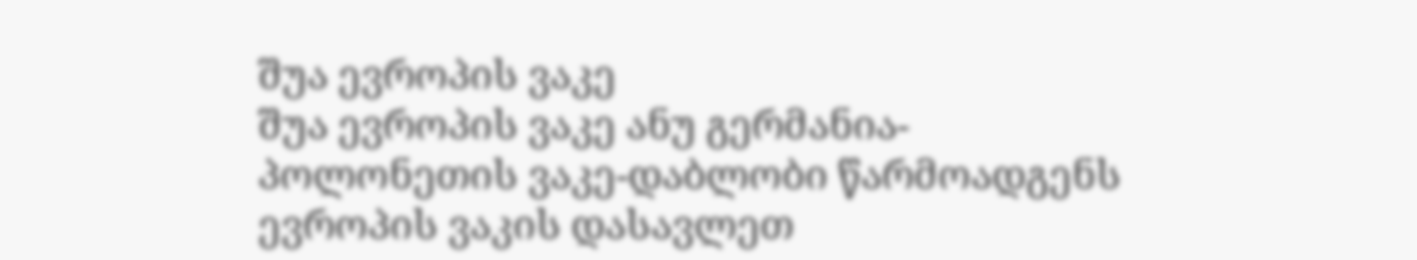შუა ევროპის ვაკე
შუა ევროპის ვაკე ანუ გერმანია-პოლონეთის ვაკე-დაბლობი წარმოადგენს ევროპის ვაკის დასავლეთ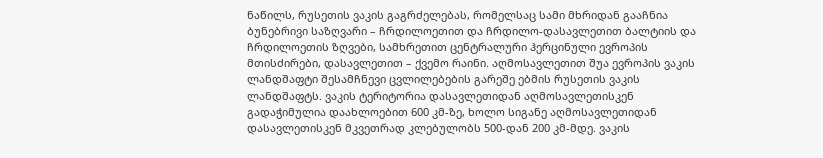ნაწილს, რუსეთის ვაკის გაგრძელებას, რომელსაც სამი მხრიდან გააჩნია ბუნებრივი საზღვარი – ჩრდილოეთით და ჩრდილო-დასავლეთით ბალტიის და ჩრდილოეთის ზღვები, სამხრეთით ცენტრალური ჰერცინული ევროპის მთისძირები, დასავლეთით – ქვემო რაინი. აღმოსავლეთით შუა ევროპის ვაკის ლანდშაფტი შესამჩნევი ცვლილებების გარეშე ებმის რუსეთის ვაკის ლანდშაფტს. ვაკის ტერიტორია დასავლეთიდან აღმოსავლეთისკენ გადაჭიმულია დაახლოებით 600 კმ-ზე, ხოლო სიგანე აღმოსავლეთიდან დასავლეთისკენ მკვეთრად კლებულობს 500-დან 200 კმ-მდე. ვაკის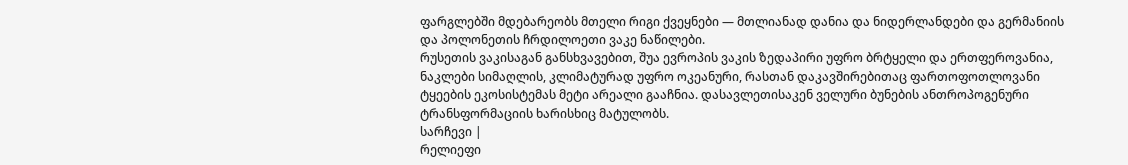ფარგლებში მდებარეობს მთელი რიგი ქვეყნები — მთლიანად დანია და ნიდერლანდები და გერმანიის და პოლონეთის ჩრდილოეთი ვაკე ნაწილები.
რუსეთის ვაკისაგან განსხვავებით, შუა ევროპის ვაკის ზედაპირი უფრო ბრტყელი და ერთფეროვანია, ნაკლები სიმაღლის, კლიმატურად უფრო ოკეანური, რასთან დაკავშირებითაც ფართოფოთლოვანი ტყეების ეკოსისტემას მეტი არეალი გააჩნია. დასავლეთისაკენ ველური ბუნების ანთროპოგენური ტრანსფორმაციის ხარისხიც მატულობს.
სარჩევი |
რელიეფი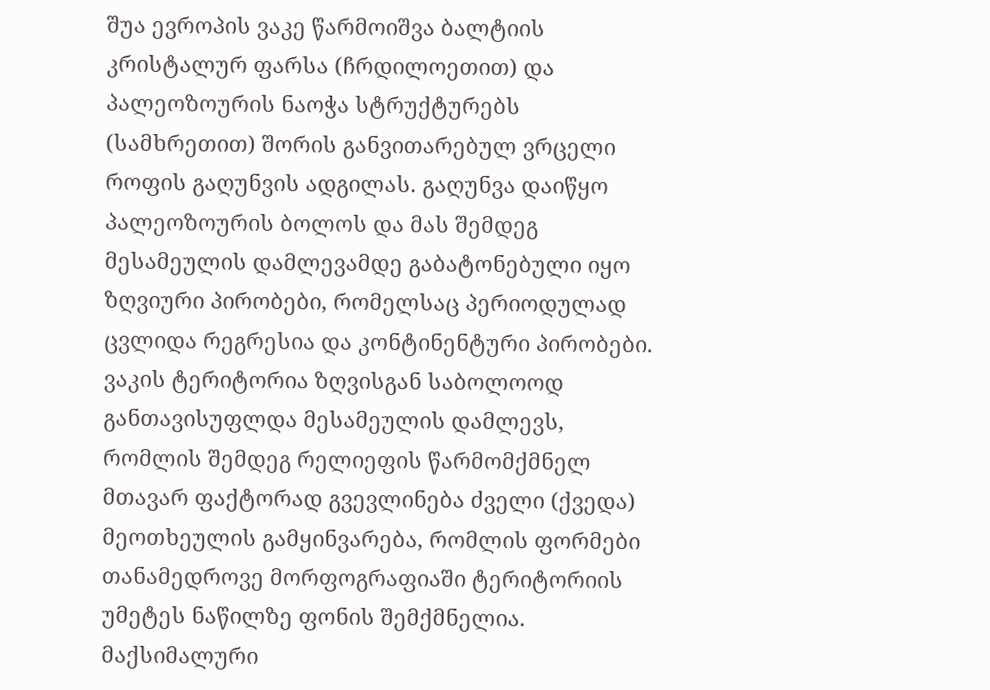შუა ევროპის ვაკე წარმოიშვა ბალტიის კრისტალურ ფარსა (ჩრდილოეთით) და პალეოზოურის ნაოჭა სტრუქტურებს (სამხრეთით) შორის განვითარებულ ვრცელი როფის გაღუნვის ადგილას. გაღუნვა დაიწყო პალეოზოურის ბოლოს და მას შემდეგ მესამეულის დამლევამდე გაბატონებული იყო ზღვიური პირობები, რომელსაც პერიოდულად ცვლიდა რეგრესია და კონტინენტური პირობები. ვაკის ტერიტორია ზღვისგან საბოლოოდ განთავისუფლდა მესამეულის დამლევს, რომლის შემდეგ რელიეფის წარმომქმნელ მთავარ ფაქტორად გვევლინება ძველი (ქვედა) მეოთხეულის გამყინვარება, რომლის ფორმები თანამედროვე მორფოგრაფიაში ტერიტორიის უმეტეს ნაწილზე ფონის შემქმნელია. მაქსიმალური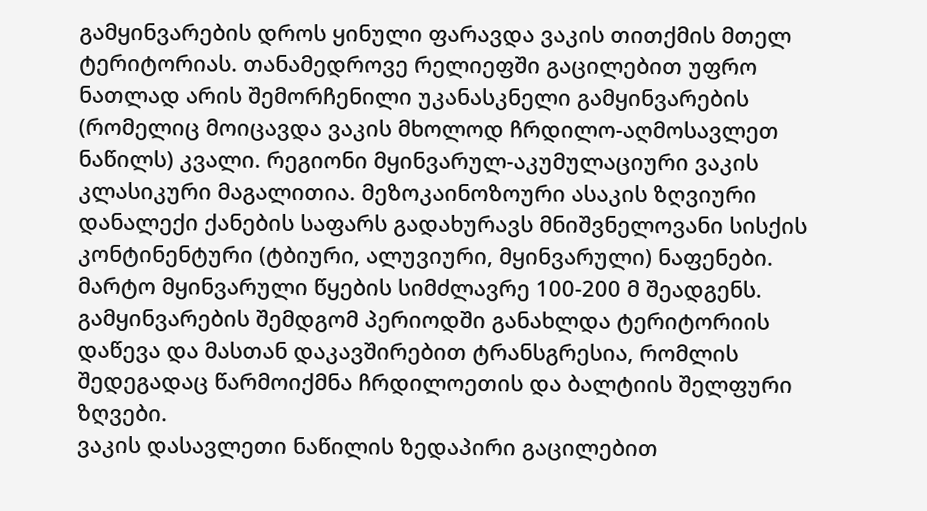გამყინვარების დროს ყინული ფარავდა ვაკის თითქმის მთელ ტერიტორიას. თანამედროვე რელიეფში გაცილებით უფრო ნათლად არის შემორჩენილი უკანასკნელი გამყინვარების (რომელიც მოიცავდა ვაკის მხოლოდ ჩრდილო-აღმოსავლეთ ნაწილს) კვალი. რეგიონი მყინვარულ-აკუმულაციური ვაკის კლასიკური მაგალითია. მეზოკაინოზოური ასაკის ზღვიური დანალექი ქანების საფარს გადახურავს მნიშვნელოვანი სისქის კონტინენტური (ტბიური, ალუვიური, მყინვარული) ნაფენები. მარტო მყინვარული წყების სიმძლავრე 100-200 მ შეადგენს.
გამყინვარების შემდგომ პერიოდში განახლდა ტერიტორიის დაწევა და მასთან დაკავშირებით ტრანსგრესია, რომლის შედეგადაც წარმოიქმნა ჩრდილოეთის და ბალტიის შელფური ზღვები.
ვაკის დასავლეთი ნაწილის ზედაპირი გაცილებით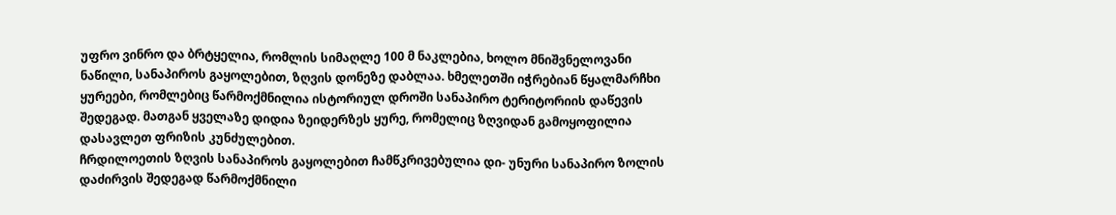უფრო ვინრო და ბრტყელია, რომლის სიმაღლე 100 მ ნაკლებია, ხოლო მნიშვნელოვანი ნაწილი, სანაპიროს გაყოლებით, ზღვის დონეზე დაბლაა. ხმელეთში იჭრებიან წყალმარჩხი ყურეები, რომლებიც წარმოქმნილია ისტორიულ დროში სანაპირო ტერიტორიის დაწევის შედეგად. მათგან ყველაზე დიდია ზეიდერზეს ყურე, რომელიც ზღვიდან გამოყოფილია დასავლეთ ფრიზის კუნძულებით.
ჩრდილოეთის ზღვის სანაპიროს გაყოლებით ჩამწკრივებულია დი- უნური სანაპირო ზოლის დაძირვის შედეგად წარმოქმნილი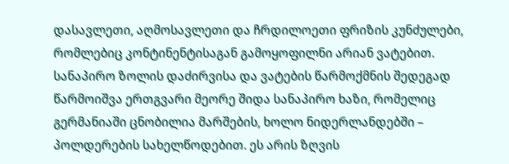დასავლეთი, აღმოსავლეთი და ჩრდილოეთი ფრიზის კუნძულები, რომლებიც კონტინენტისაგან გამოყოფილნი არიან ვატებით. სანაპირო ზოლის დაძირვისა და ვატების წარმოქმნის შედეგად წარმოიშვა ერთგვარი მეორე შიდა სანაპირო ხაზი, რომელიც გერმანიაში ცნობილია მარშების, ხოლო ნიდერლანდებში – პოლდერების სახელწოდებით. ეს არის ზღვის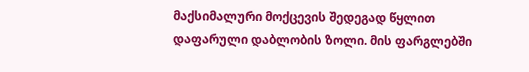მაქსიმალური მოქცევის შედეგად წყლით დაფარული დაბლობის ზოლი. მის ფარგლებში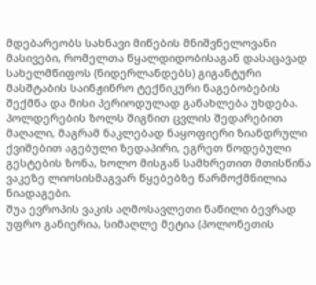მდებარეობს სახნავი მიწების მნიშვნელოვანი მასივები, რომელთა წყალდიდობისაგან დასაცავად სახელმწიფოს (ნიდერლანდებს) გიგანტური მასშტაბის საინჟინრო ტექნიკური ნაგებობების შექმნა და მისი პერიოდულად განახლება უხდება.
პოლდერების ზოლს შიგნით ცვლის შედარებით მაღალი, მაგრამ ნაკლებად ნაყოფიერი ზიანდრული ქვიშებით აგებული ზედაპირი, ეგრეთ წოდებული გესტების ზონა, ხოლო მისგან სამხრეთით მთისწინა ვაკეზე ლიოსისმაგვარ წყებებზე წარმოქმნილია ნიადაგები.
შუა ევროპის ვაკის აღმოსავლეთი ნაწილი ბევრად უფრო განიერია, სიმაღლე მეტია (პოლონეთის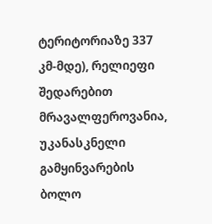ტერიტორიაზე 337 კმ-მდე), რელიეფი შედარებით მრავალფეროვანია, უკანასკნელი გამყინვარების ბოლო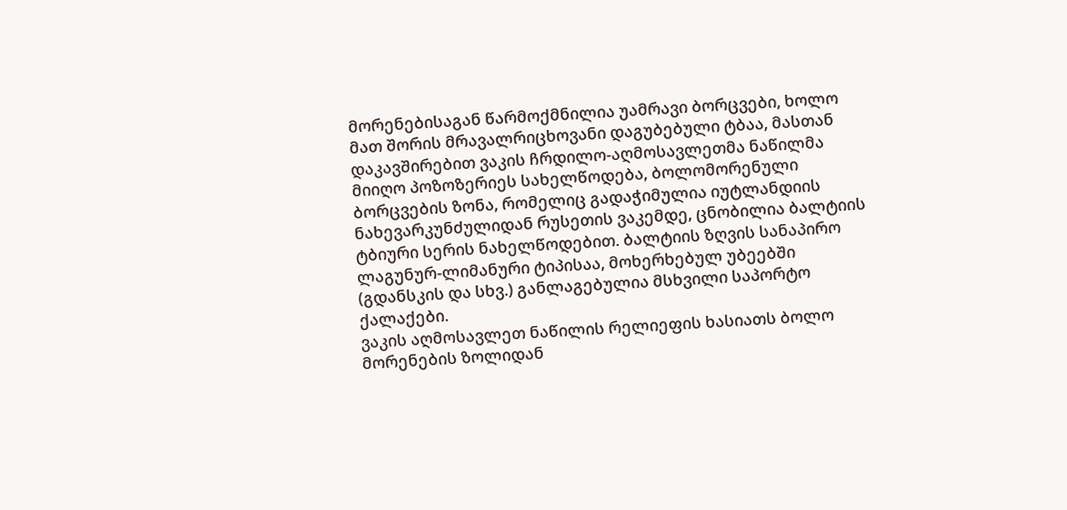მორენებისაგან წარმოქმნილია უამრავი ბორცვები, ხოლო მათ შორის მრავალრიცხოვანი დაგუბებული ტბაა, მასთან დაკავშირებით ვაკის ჩრდილო-აღმოსავლეთმა ნაწილმა მიიღო პოზოზერიეს სახელწოდება, ბოლომორენული ბორცვების ზონა, რომელიც გადაჭიმულია იუტლანდიის ნახევარკუნძულიდან რუსეთის ვაკემდე, ცნობილია ბალტიის ტბიური სერის ნახელწოდებით. ბალტიის ზღვის სანაპირო ლაგუნურ-ლიმანური ტიპისაა, მოხერხებულ უბეებში (გდანსკის და სხვ.) განლაგებულია მსხვილი საპორტო ქალაქები.
ვაკის აღმოსავლეთ ნაწილის რელიეფის ხასიათს ბოლო მორენების ზოლიდან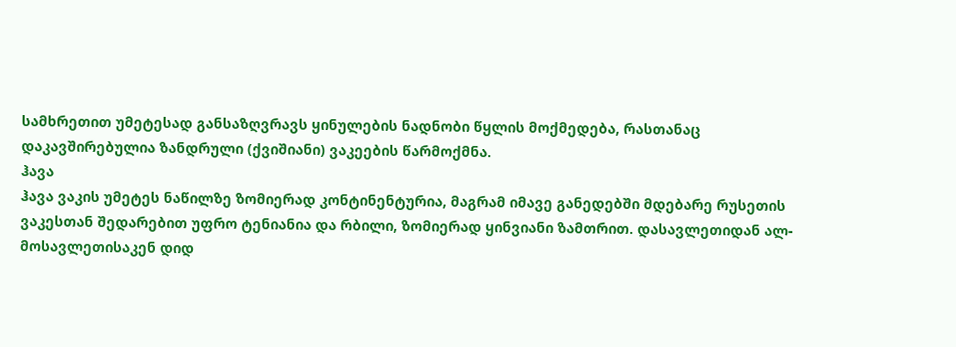სამხრეთით უმეტესად განსაზღვრავს ყინულების ნადნობი წყლის მოქმედება, რასთანაც დაკავშირებულია ზანდრული (ქვიშიანი) ვაკეების წარმოქმნა.
ჰავა
ჰავა ვაკის უმეტეს ნაწილზე ზომიერად კონტინენტურია, მაგრამ იმავე განედებში მდებარე რუსეთის ვაკესთან შედარებით უფრო ტენიანია და რბილი, ზომიერად ყინვიანი ზამთრით. დასავლეთიდან ალ- მოსავლეთისაკენ დიდ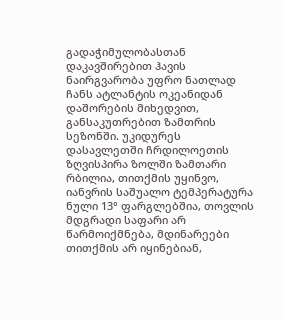გადაჭიმულობასთან დაკავშირებით ჰავის ნაირგვარობა უფრო ნათლად ჩანს ატლანტის ოკეანიდან დაშორების მიხედვით, განსაკუთრებით ზამთრის სეზონში. უკიდურეს დასავლეთში ჩრდილოეთის ზღვისპირა ზოლში ზამთარი რბილია, თითქმის უყინვო, იანვრის საშუალო ტემპერატურა ნული 13° ფარგლებშია, თოვლის მდგრადი საფარი არ წარმოიქმნება, მდინარეები თითქმის არ იყინებიან,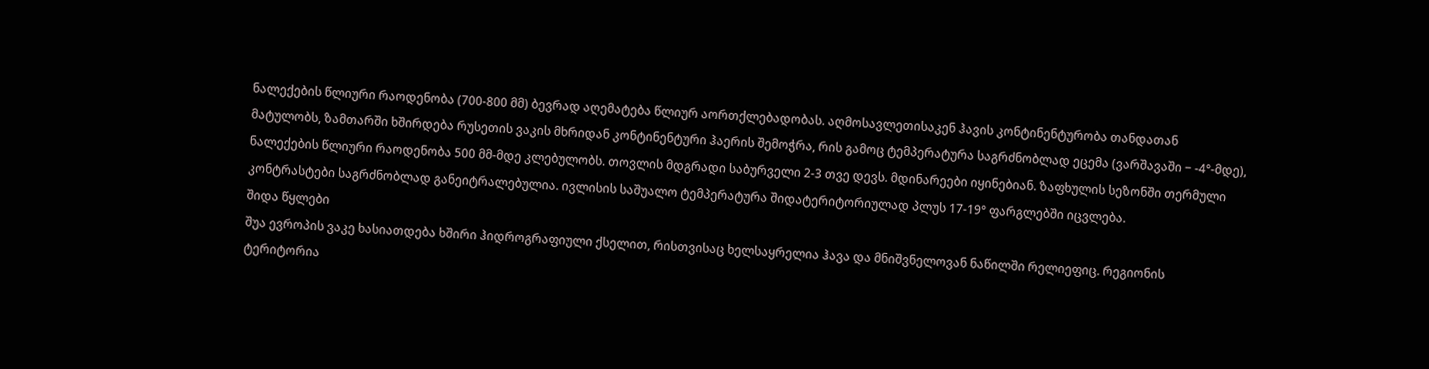ნალექების წლიური რაოდენობა (700-800 მმ) ბევრად აღემატება წლიურ აორთქლებადობას. აღმოსავლეთისაკენ ჰავის კონტინენტურობა თანდათან მატულობს, ზამთარში ხშირდება რუსეთის ვაკის მხრიდან კონტინენტური ჰაერის შემოჭრა, რის გამოც ტემპერატურა საგრძნობლად ეცემა (ვარშავაში − -4°-მდე), ნალექების წლიური რაოდენობა 500 მმ-მდე კლებულობს. თოვლის მდგრადი საბურველი 2-3 თვე დევს. მდინარეები იყინებიან. ზაფხულის სეზონში თერმული კონტრასტები საგრძნობლად განეიტრალებულია. ივლისის საშუალო ტემპერატურა შიდატერიტორიულად პლუს 17-19° ფარგლებში იცვლება.
შიდა წყლები
შუა ევროპის ვაკე ხასიათდება ხშირი ჰიდროგრაფიული ქსელით, რისთვისაც ხელსაყრელია ჰავა და მნიშვნელოვან ნაწილში რელიეფიც. რეგიონის ტერიტორია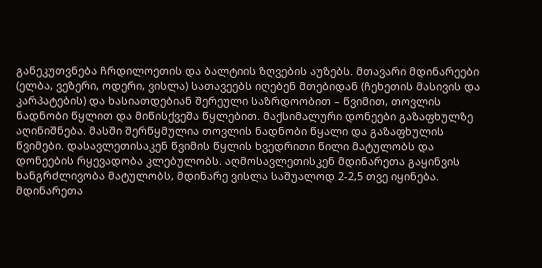განეკუთვნება ჩრდილოეთის და ბალტიის ზღვების აუზებს. მთავარი მდინარეები (ელბა, ვეზერი, ოდერი, ვისლა) სათავეებს იღებენ მთებიდან (ჩეხეთის მასივის და კარპატების) და ხასიათდებიან შერეული საზრდოობით – წვიმით, თოვლის ნადნობი წყლით და მიწისქვეშა წყლებით. მაქსიმალური დონეები გაზაფხულზე აღინიშნება. მასში შერწყმულია თოვლის ნადნობი წყალი და გაზაფხულის წვიმები. დასავლეთისაკენ წვიმის წყლის ხვედრითი წილი მატულობს და დონეების რყევადობა კლებულობს. აღმოსავლეთისკენ მდინარეთა გაყინვის ხანგრძლივობა მატულობს, მდინარე ვისლა საშუალოდ 2-2,5 თვე იყინება.
მდინარეთა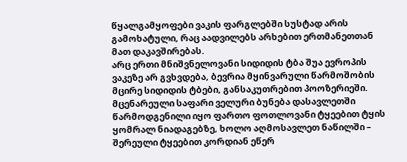წყალგამყოფები ვაკის ფარგლებში სუსტად არის გამოხატული, რაც აადვილებს არხებით ერთმანეთთან მათ დაკავშირებას.
არც ერთი მნიშვნელოვანი სიდიდის ტბა შუა ევროპის ვაკეზე არ გვხვდება, ბევრია მყინვარული წარმოშობის მცირე სიდიდის ტბები, განსაკუთრებით პოოზერიეში.
მცენარეული საფარი ველური ბუნება დასავლეთში წარმოდგენილი იყო ფართო ფოთლოვანი ტყეებით ტყის ყომრალ ნიადაგებზე, ხოლო აღმოსავლეთ ნაწილში – შერეული ტყეებით კორდიან ეწერ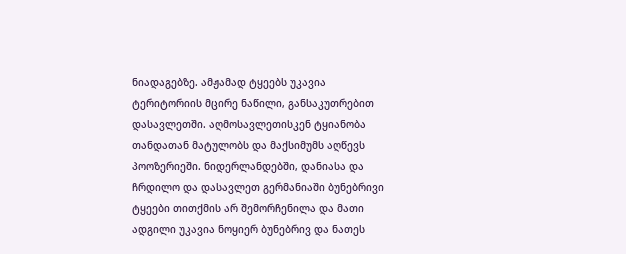ნიადაგებზე. ამჟამად ტყეებს უკავია ტერიტორიის მცირე ნაწილი, განსაკუთრებით დასავლეთში. აღმოსავლეთისკენ ტყიანობა თანდათან მატულობს და მაქსიმუმს აღწევს პოოზერიეში. ნიდერლანდებში, დანიასა და ჩრდილო და დასავლეთ გერმანიაში ბუნებრივი ტყეები თითქმის არ შემორჩენილა და მათი ადგილი უკავია ნოყიერ ბუნებრივ და ნათეს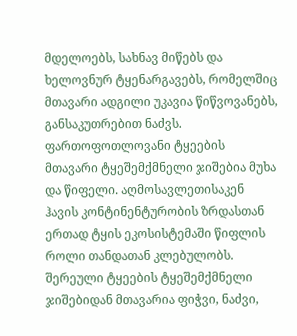მდელოებს, სახნავ მიწებს და ხელოვნურ ტყენარგავებს, რომელშიც მთავარი ადგილი უკავია წიწვოვანებს, განსაკუთრებით ნაძვს. ფართოფოთლოვანი ტყეების მთავარი ტყეშემქმნელი ჯიშებია მუხა და წიფელი. აღმოსავლეთისაკენ ჰავის კონტინენტურობის ზრდასთან ერთად ტყის ეკოსისტემაში წიფლის როლი თანდათან კლებულობს. შერეული ტყეების ტყეშემქმნელი ჯიშებიდან მთავარია ფიჭვი, ნაძვი,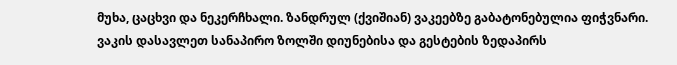მუხა, ცაცხვი და ნეკერჩხალი. ზანდრულ (ქვიშიან) ვაკეებზე გაბატონებულია ფიჭვნარი.
ვაკის დასავლეთ სანაპირო ზოლში დიუნებისა და გესტების ზედაპირს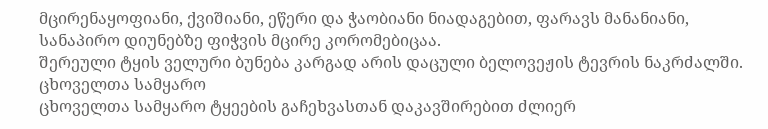მცირენაყოფიანი, ქვიშიანი, ეწერი და ჭაობიანი ნიადაგებით, ფარავს მანანიანი, სანაპირო დიუნებზე ფიჭვის მცირე კორომებიცაა.
შერეული ტყის ველური ბუნება კარგად არის დაცული ბელოვეჟის ტევრის ნაკრძალში.
ცხოველთა სამყარო
ცხოველთა სამყარო ტყეების გაჩეხვასთან დაკავშირებით ძლიერ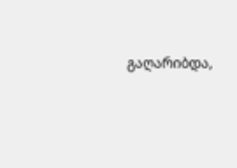გაღარიბდა,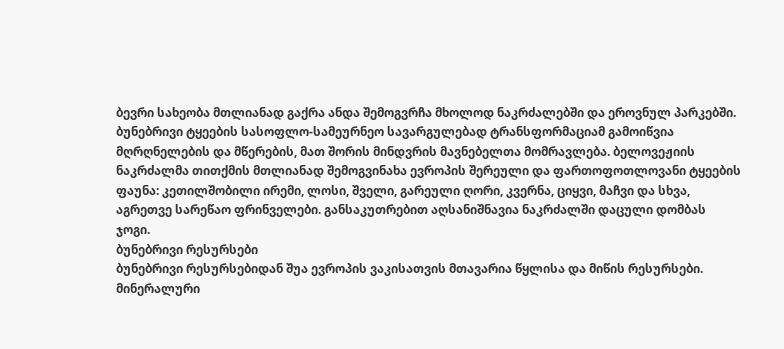ბევრი სახეობა მთლიანად გაქრა ანდა შემოგვრჩა მხოლოდ ნაკრძალებში და ეროვნულ პარკებში.
ბუნებრივი ტყეების სასოფლო-სამეურნეო სავარგულებად ტრანსფორმაციამ გამოიწვია მღრღნელების და მწერების, მათ შორის მინდვრის მავნებელთა მომრავლება. ბელოვეჟიის ნაკრძალმა თითქმის მთლიანად შემოგვინახა ევროპის შერეული და ფართოფოთლოვანი ტყეების ფაუნა: კეთილშობილი ირემი, ლოსი, შველი, გარეული ღორი, კვერნა, ციყვი, მაჩვი და სხვა, აგრეთვე სარეწაო ფრინველები. განსაკუთრებით აღსანიშნავია ნაკრძალში დაცული დომბას ჯოგი.
ბუნებრივი რესურსები
ბუნებრივი რესურსებიდან შუა ევროპის ვაკისათვის მთავარია წყლისა და მიწის რესურსები. მინერალური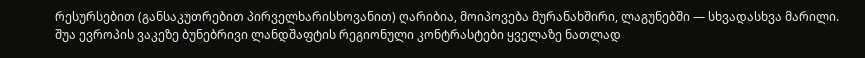რესურსებით (განსაკუთრებით პირველხარისხოვანით) ღარიბია, მოიპოვება მურანახშირი, ლაგუნებში — სხვადასხვა მარილი.
შუა ევროპის ვაკეზე ბუნებრივი ლანდშაფტის რეგიონული კონტრასტები ყველაზე ნათლად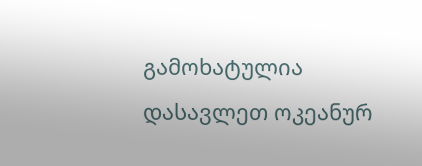გამოხატულია დასავლეთ ოკეანურ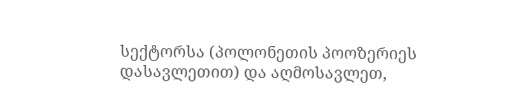სექტორსა (პოლონეთის პოოზერიეს დასავლეთით) და აღმოსავლეთ,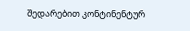შედარებით კონტინენტურ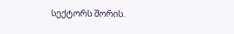სექტორს შორის.